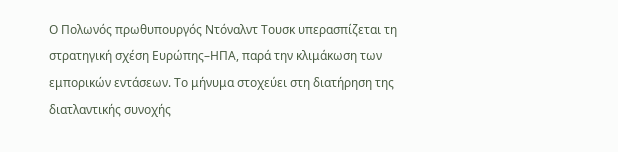Ο Πολωνός πρωθυπουργός Ντόναλντ Τουσκ υπερασπίζεται τη στρατηγική σχέση Ευρώπης–ΗΠΑ, παρά την κλιμάκωση των εμπορικών εντάσεων. Το μήνυμα στοχεύει στη διατήρηση της διατλαντικής συνοχής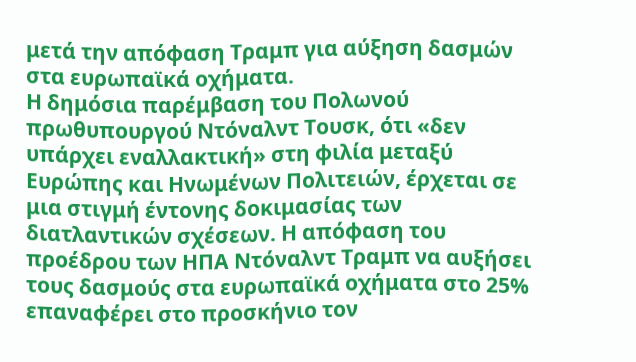μετά την απόφαση Τραμπ για αύξηση δασμών στα ευρωπαϊκά οχήματα.
Η δημόσια παρέμβαση του Πολωνού πρωθυπουργού Ντόναλντ Τουσκ, ότι «δεν υπάρχει εναλλακτική» στη φιλία μεταξύ Ευρώπης και Ηνωμένων Πολιτειών, έρχεται σε μια στιγμή έντονης δοκιμασίας των διατλαντικών σχέσεων. Η απόφαση του προέδρου των ΗΠΑ Ντόναλντ Τραμπ να αυξήσει τους δασμούς στα ευρωπαϊκά οχήματα στο 25% επαναφέρει στο προσκήνιο τον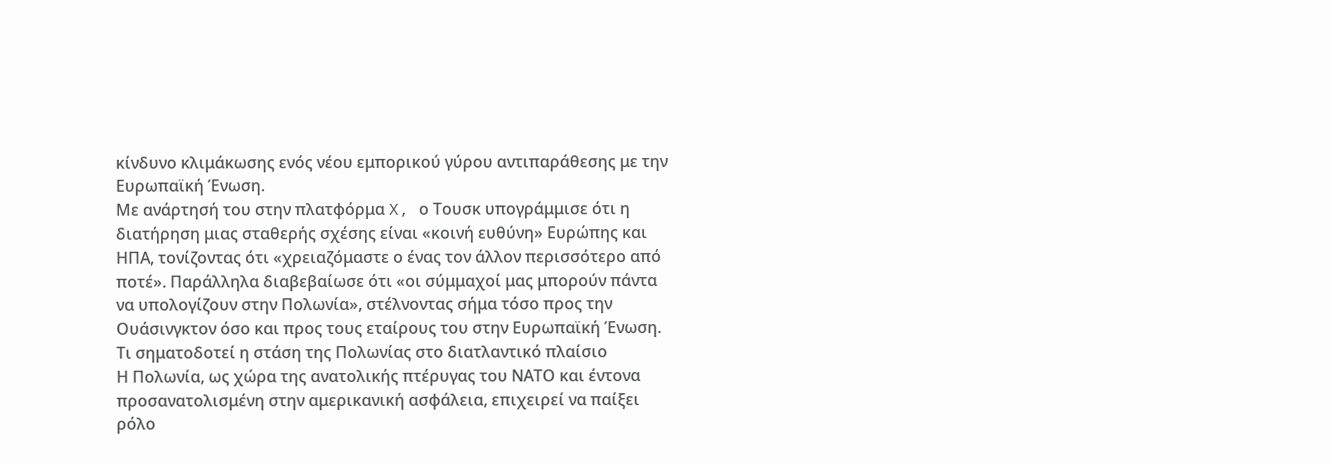κίνδυνο κλιμάκωσης ενός νέου εμπορικού γύρου αντιπαράθεσης με την Ευρωπαϊκή Ένωση.
Με ανάρτησή του στην πλατφόρμα X, ο Τουσκ υπογράμμισε ότι η διατήρηση μιας σταθερής σχέσης είναι «κοινή ευθύνη» Ευρώπης και ΗΠΑ, τονίζοντας ότι «χρειαζόμαστε ο ένας τον άλλον περισσότερο από ποτέ». Παράλληλα διαβεβαίωσε ότι «οι σύμμαχοί μας μπορούν πάντα να υπολογίζουν στην Πολωνία», στέλνοντας σήμα τόσο προς την Ουάσινγκτον όσο και προς τους εταίρους του στην Ευρωπαϊκή Ένωση.
Τι σηματοδοτεί η στάση της Πολωνίας στο διατλαντικό πλαίσιο
Η Πολωνία, ως χώρα της ανατολικής πτέρυγας του ΝΑΤΟ και έντονα προσανατολισμένη στην αμερικανική ασφάλεια, επιχειρεί να παίξει ρόλο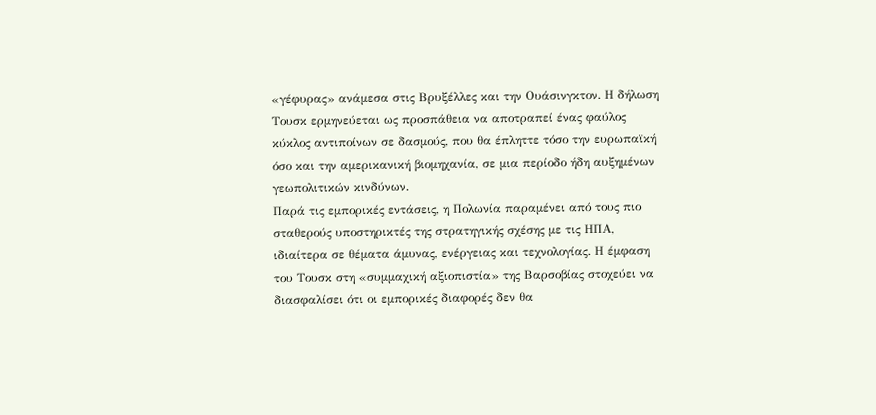«γέφυρας» ανάμεσα στις Βρυξέλλες και την Ουάσινγκτον. Η δήλωση Τουσκ ερμηνεύεται ως προσπάθεια να αποτραπεί ένας φαύλος κύκλος αντιποίνων σε δασμούς, που θα έπληττε τόσο την ευρωπαϊκή όσο και την αμερικανική βιομηχανία, σε μια περίοδο ήδη αυξημένων γεωπολιτικών κινδύνων.
Παρά τις εμπορικές εντάσεις, η Πολωνία παραμένει από τους πιο σταθερούς υποστηρικτές της στρατηγικής σχέσης με τις ΗΠΑ, ιδιαίτερα σε θέματα άμυνας, ενέργειας και τεχνολογίας. Η έμφαση του Τουσκ στη «συμμαχική αξιοπιστία» της Βαρσοβίας στοχεύει να διασφαλίσει ότι οι εμπορικές διαφορές δεν θα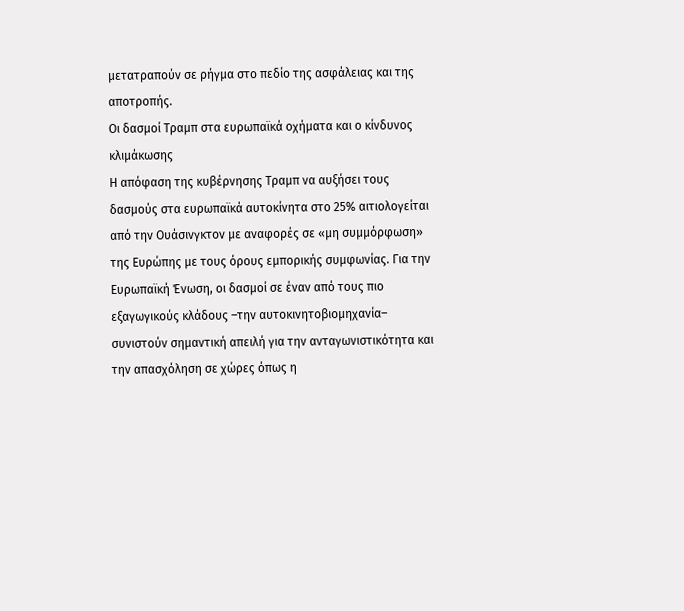μετατραπούν σε ρήγμα στο πεδίο της ασφάλειας και της αποτροπής.
Οι δασμοί Τραμπ στα ευρωπαϊκά οχήματα και ο κίνδυνος κλιμάκωσης
Η απόφαση της κυβέρνησης Τραμπ να αυξήσει τους δασμούς στα ευρωπαϊκά αυτοκίνητα στο 25% αιτιολογείται από την Ουάσινγκτον με αναφορές σε «μη συμμόρφωση» της Ευρώπης με τους όρους εμπορικής συμφωνίας. Για την Ευρωπαϊκή Ένωση, οι δασμοί σε έναν από τους πιο εξαγωγικούς κλάδους –την αυτοκινητοβιομηχανία– συνιστούν σημαντική απειλή για την ανταγωνιστικότητα και την απασχόληση σε χώρες όπως η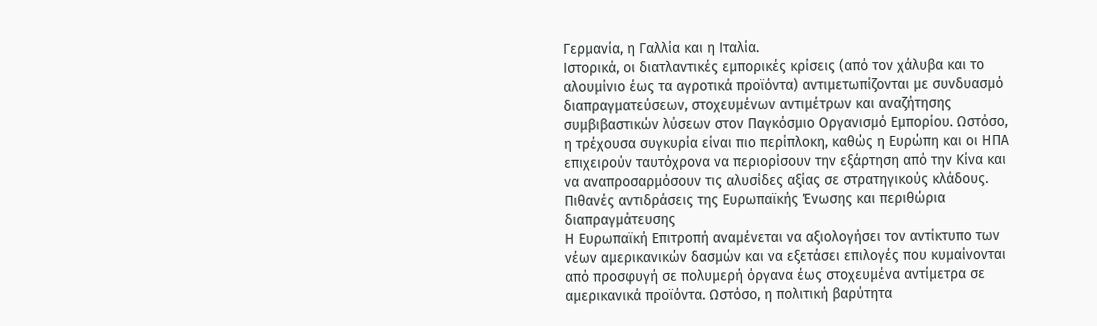Γερμανία, η Γαλλία και η Ιταλία.
Ιστορικά, οι διατλαντικές εμπορικές κρίσεις (από τον χάλυβα και το αλουμίνιο έως τα αγροτικά προϊόντα) αντιμετωπίζονται με συνδυασμό διαπραγματεύσεων, στοχευμένων αντιμέτρων και αναζήτησης συμβιβαστικών λύσεων στον Παγκόσμιο Οργανισμό Εμπορίου. Ωστόσο, η τρέχουσα συγκυρία είναι πιο περίπλοκη, καθώς η Ευρώπη και οι ΗΠΑ επιχειρούν ταυτόχρονα να περιορίσουν την εξάρτηση από την Κίνα και να αναπροσαρμόσουν τις αλυσίδες αξίας σε στρατηγικούς κλάδους.
Πιθανές αντιδράσεις της Ευρωπαϊκής Ένωσης και περιθώρια διαπραγμάτευσης
Η Ευρωπαϊκή Επιτροπή αναμένεται να αξιολογήσει τον αντίκτυπο των νέων αμερικανικών δασμών και να εξετάσει επιλογές που κυμαίνονται από προσφυγή σε πολυμερή όργανα έως στοχευμένα αντίμετρα σε αμερικανικά προϊόντα. Ωστόσο, η πολιτική βαρύτητα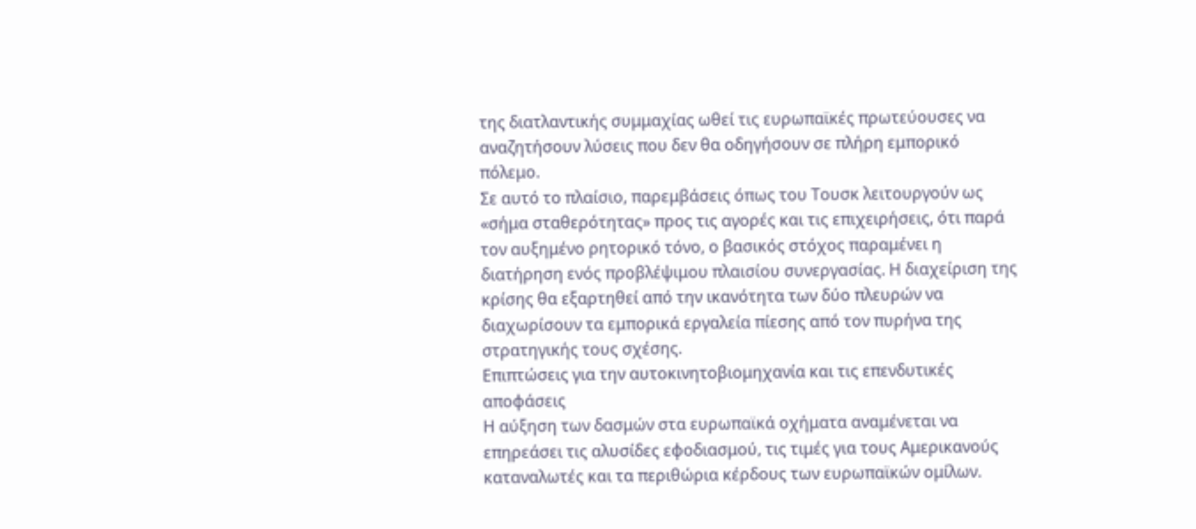της διατλαντικής συμμαχίας ωθεί τις ευρωπαϊκές πρωτεύουσες να αναζητήσουν λύσεις που δεν θα οδηγήσουν σε πλήρη εμπορικό πόλεμο.
Σε αυτό το πλαίσιο, παρεμβάσεις όπως του Τουσκ λειτουργούν ως «σήμα σταθερότητας» προς τις αγορές και τις επιχειρήσεις, ότι παρά τον αυξημένο ρητορικό τόνο, ο βασικός στόχος παραμένει η διατήρηση ενός προβλέψιμου πλαισίου συνεργασίας. Η διαχείριση της κρίσης θα εξαρτηθεί από την ικανότητα των δύο πλευρών να διαχωρίσουν τα εμπορικά εργαλεία πίεσης από τον πυρήνα της στρατηγικής τους σχέσης.
Επιπτώσεις για την αυτοκινητοβιομηχανία και τις επενδυτικές αποφάσεις
Η αύξηση των δασμών στα ευρωπαϊκά οχήματα αναμένεται να επηρεάσει τις αλυσίδες εφοδιασμού, τις τιμές για τους Αμερικανούς καταναλωτές και τα περιθώρια κέρδους των ευρωπαϊκών ομίλων.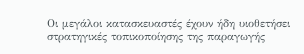Οι μεγάλοι κατασκευαστές έχουν ήδη υιοθετήσει στρατηγικές τοπικοποίησης της παραγωγής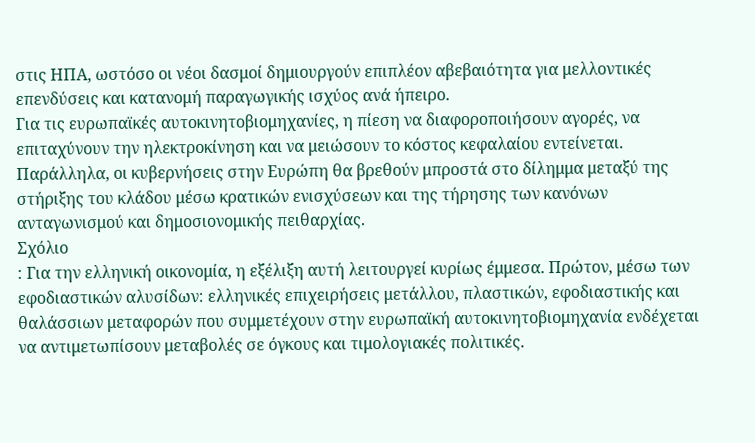στις ΗΠΑ, ωστόσο οι νέοι δασμοί δημιουργούν επιπλέον αβεβαιότητα για μελλοντικές επενδύσεις και κατανομή παραγωγικής ισχύος ανά ήπειρο.
Για τις ευρωπαϊκές αυτοκινητοβιομηχανίες, η πίεση να διαφοροποιήσουν αγορές, να επιταχύνουν την ηλεκτροκίνηση και να μειώσουν το κόστος κεφαλαίου εντείνεται. Παράλληλα, οι κυβερνήσεις στην Ευρώπη θα βρεθούν μπροστά στο δίλημμα μεταξύ της στήριξης του κλάδου μέσω κρατικών ενισχύσεων και της τήρησης των κανόνων ανταγωνισμού και δημοσιονομικής πειθαρχίας.
Σχόλιο
: Για την ελληνική οικονομία, η εξέλιξη αυτή λειτουργεί κυρίως έμμεσα. Πρώτον, μέσω των εφοδιαστικών αλυσίδων: ελληνικές επιχειρήσεις μετάλλου, πλαστικών, εφοδιαστικής και θαλάσσιων μεταφορών που συμμετέχουν στην ευρωπαϊκή αυτοκινητοβιομηχανία ενδέχεται να αντιμετωπίσουν μεταβολές σε όγκους και τιμολογιακές πολιτικές.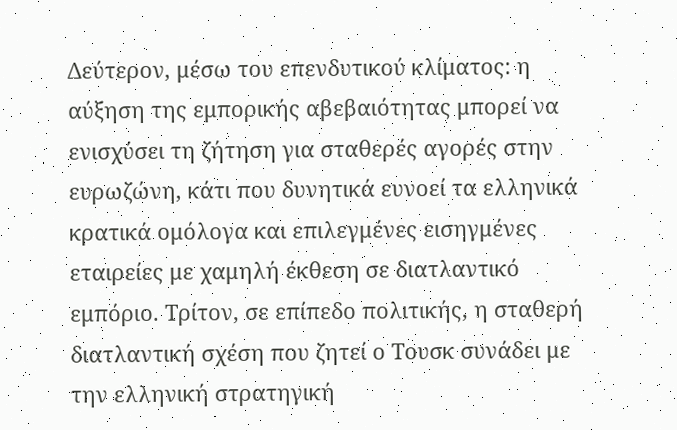Δεύτερον, μέσω του επενδυτικού κλίματος: η αύξηση της εμπορικής αβεβαιότητας μπορεί να ενισχύσει τη ζήτηση για σταθερές αγορές στην ευρωζώνη, κάτι που δυνητικά ευνοεί τα ελληνικά κρατικά ομόλογα και επιλεγμένες εισηγμένες εταιρείες με χαμηλή έκθεση σε διατλαντικό εμπόριο. Τρίτον, σε επίπεδο πολιτικής, η σταθερή διατλαντική σχέση που ζητεί ο Τουσκ συνάδει με την ελληνική στρατηγική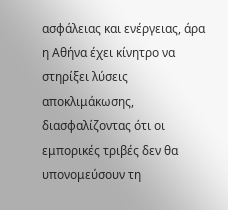ασφάλειας και ενέργειας, άρα η Αθήνα έχει κίνητρο να στηρίξει λύσεις αποκλιμάκωσης, διασφαλίζοντας ότι οι εμπορικές τριβές δεν θα υπονομεύσουν τη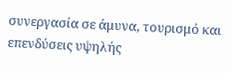συνεργασία σε άμυνα, τουρισμό και επενδύσεις υψηλής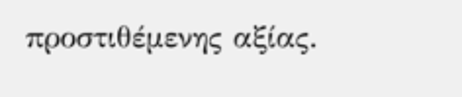προστιθέμενης αξίας.